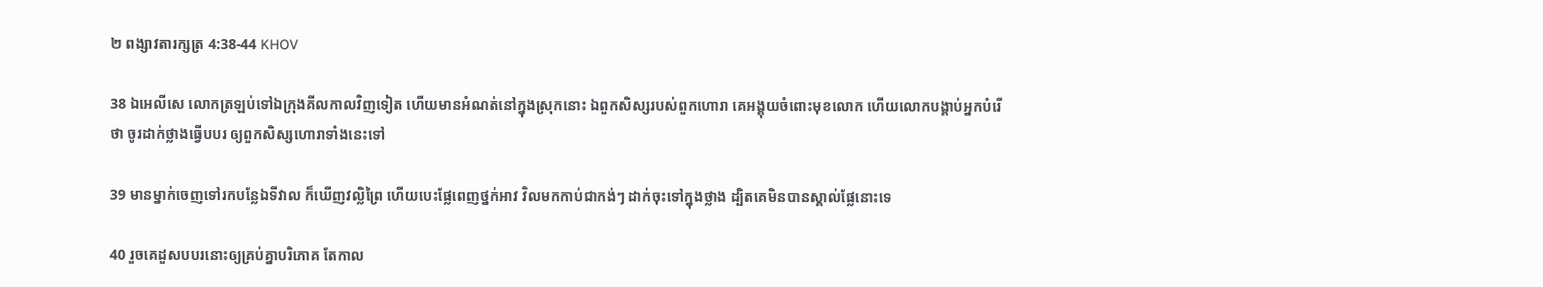២ ពង្សាវតារក្សត្រ 4:38-44 KHOV

38 ឯអេលី‌សេ លោកត្រឡប់ទៅឯក្រុងគីល‌កាលវិញទៀត ហើយមានអំណត់នៅក្នុងស្រុកនោះ ឯពួកសិស្សរបស់ពួកហោរា គេអង្គុយចំពោះមុខលោក ហើយលោកបង្គាប់អ្នកបំរើថា ចូរដាក់ថ្លាងធ្វើបបរ ឲ្យពួកសិស្សហោរាទាំងនេះទៅ

39 មានម្នាក់ចេញទៅរកបន្លែឯទីវាល ក៏ឃើញវល្លិព្រៃ ហើយបេះផ្លែពេញថ្នក់អាវ វិលមកកាប់ជាកង់ៗ ដាក់ចុះទៅក្នុងថ្លាង ដ្បិតគេមិនបានស្គាល់ផ្លែនោះទេ

40 រួចគេដួសបបរនោះឲ្យគ្រប់គ្នាបរិភោគ តែកាល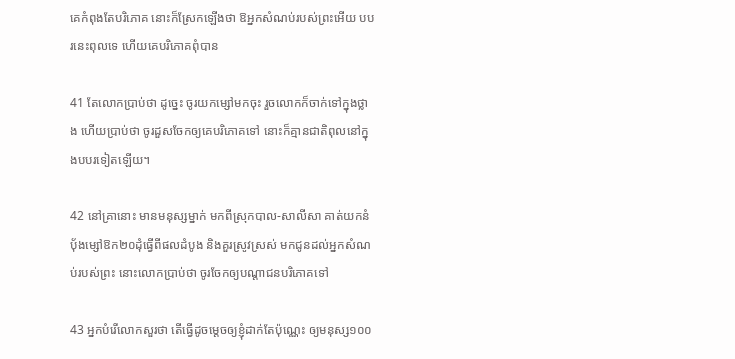គេកំពុងតែបរិភោគ នោះក៏ស្រែកឡើងថា ឱអ្នកសំណប់របស់ព្រះអើយ បបរនេះពុលទេ ហើយគេបរិភោគពុំបាន

41 តែលោកប្រាប់ថា ដូច្នេះ ចូរយកម្សៅមកចុះ រួចលោកក៏ចាក់ទៅក្នុងថ្លាង ហើយប្រាប់ថា ចូរដួសចែកឲ្យគេបរិភោគទៅ នោះក៏គ្មានជាតិពុលនៅក្នុងបបរទៀតឡើយ។

42 នៅគ្រានោះ មានមនុស្សម្នាក់ មកពីស្រុកបាល-សា‌លីសា គាត់យកនំបុ័ងម្សៅឱក២០ដុំធ្វើពីផលដំបូង និងគួរស្រូវស្រស់ មកជូនដល់អ្នកសំណប់របស់ព្រះ នោះលោកប្រាប់ថា ចូរចែកឲ្យបណ្តា‌ជនបរិភោគទៅ

43 អ្នកបំរើលោកសួរថា តើធ្វើដូចម្តេចឲ្យខ្ញុំដាក់តែប៉ុណ្ណេះ ឲ្យមនុស្ស១០០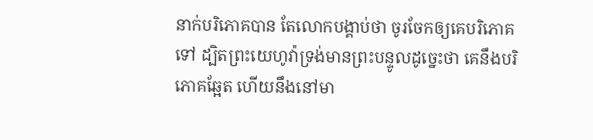នាក់បរិភោគបាន តែលោកបង្គាប់ថា ចូរចែកឲ្យគេបរិភោគទៅ ដ្បិតព្រះ‌យេហូវ៉ាទ្រង់មានព្រះ‌បន្ទូលដូច្នេះថា គេនឹងបរិភោគឆ្អែត ហើយនឹងនៅមា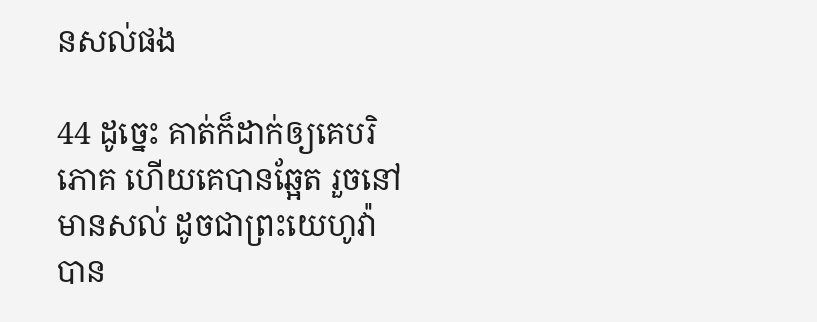នសល់ផង

44 ដូច្នេះ គាត់ក៏ដាក់ឲ្យគេបរិភោគ ហើយគេបានឆ្អែត រួចនៅមានសល់ ដូចជាព្រះ‌យេហូវ៉ាបាន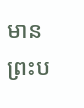មានព្រះ‌ប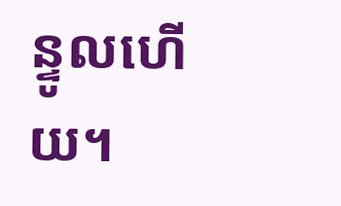ន្ទូលហើយ។